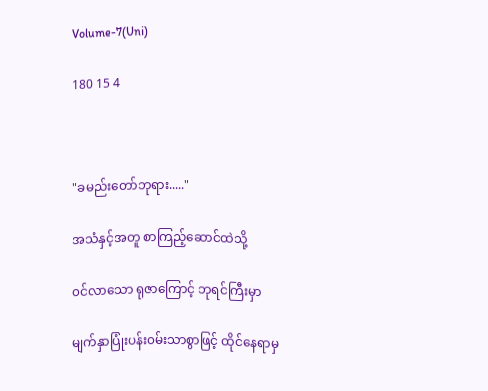Volume-7(Uni)

180 15 4



"ခမည်းတော်ဘုရား....."

အသံနှင့်အတူ စာကြည့်ဆောင်ထဲသို့

၀င်လာသော ရုဇာကြောင့် ဘုရင်ကြီးမှာ

မျက်နှာပြုံးပန်း၀မ်းသာစွာဖြင့် ထိုင်နေရာမှ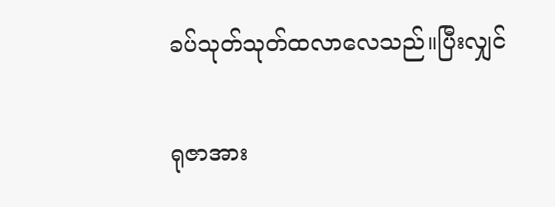ခပ်သုတ်သုတ်ထလာလေသည်။ပြီးလျှင်

ရုဇာအား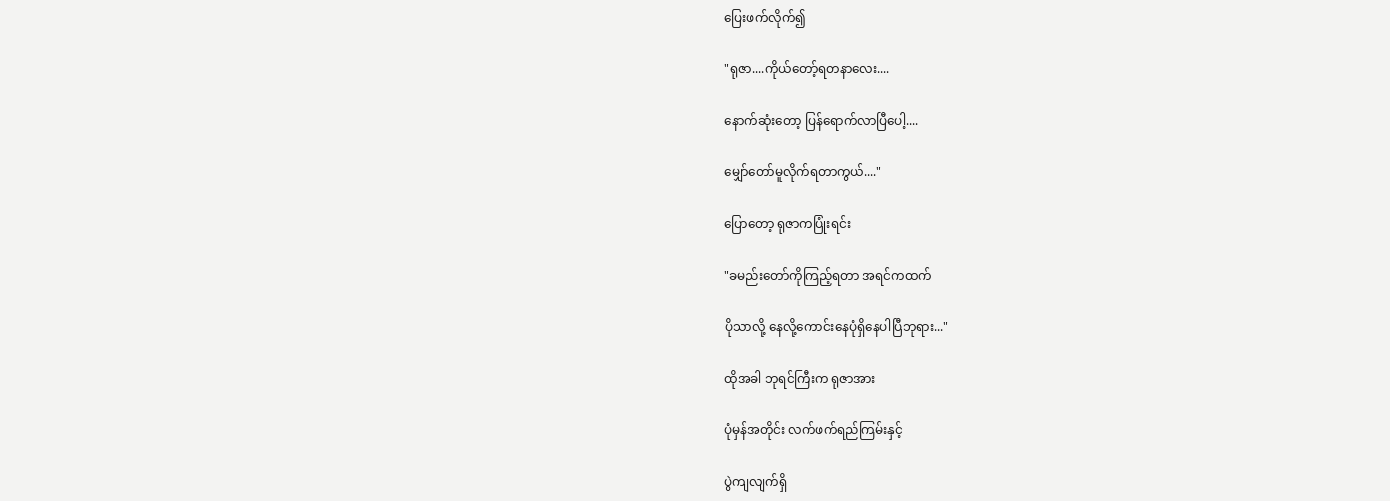ပြေးဖက်လိုက်၍

"ရုဇာ....ကိုယ်တော့်ရတနာလေး....

နောက်ဆုံးတော့ ပြန်ရောက်လာပြီပေါ့....

မျှော်တော်မူလိုက်ရတာကွယ်...."

ပြောတော့ ရုဇာကပြုံးရင်း

"ခမည်းတော်ကိုကြည့်ရတာ အရင်ကထက်

ပိုသာလို့ နေလို့ကောင်းနေပုံရှိနေပါပြီဘုရား..."

ထိုအခါ ဘုရင်ကြီးက ရုဇာအား

ပုံမှန်အတိုင်း လက်ဖက်ရည်ကြမ်းနှင့်

ပွဲကျလျက်ရှိ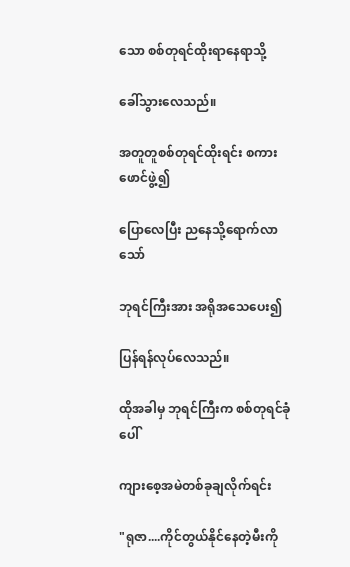သော စစ်တုရင်ထိုးရာနေရာ‌သို့

ခေါ်သွားလေသည်။

အတူတူစစ်တုရင်ထိုးရင်း စကားဖောင်ဖွဲ့၍

ပြောလေပြီး ညနေသို့ရောက်လာသော်

ဘုရင်ကြီးအား အရိုအသေပေး၍

ပြန်ရန်လုပ်လေသည်။

ထိုအခါမှ ဘုရင်ကြီးက စစ်တုရင်ခုံပေါ်

ကျားစေ့အမဲတစ်ခုချလိုက်ရင်း

"ရုဇာ....ကိုင်တွယ်နိုင်နေတဲ့မီးကို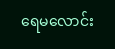ရေမလောင်း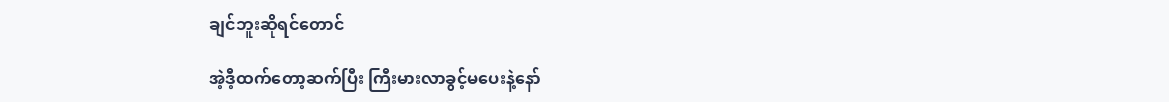ချင်ဘူးဆိုရင်တောင်

အဲ့ဒီ့ထက်တော့ဆက်ပြီး ကြီးမားလာခွင့်မပေးနဲ့နော်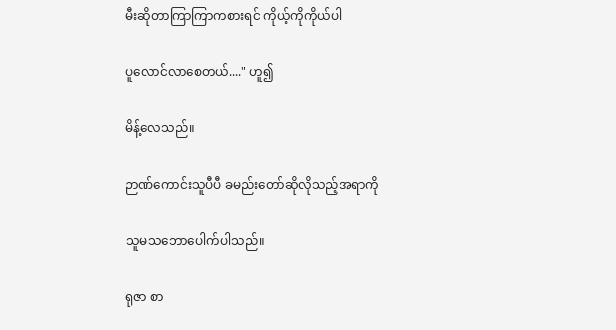မီးဆိုတာကြာကြာကစားရင် ကိုယ့်ကိုကိုယ်ပါ

ပူလောင်လာစေတယ်...." ဟူ၍

မိန့်လေသည်။

ဉာဏ်ကောင်းသူပီပီ ခမည်းတော်ဆိုလိုသည့်အရာကို

သူမသဘောပေါက်ပါသည်။

ရုဇာ စာ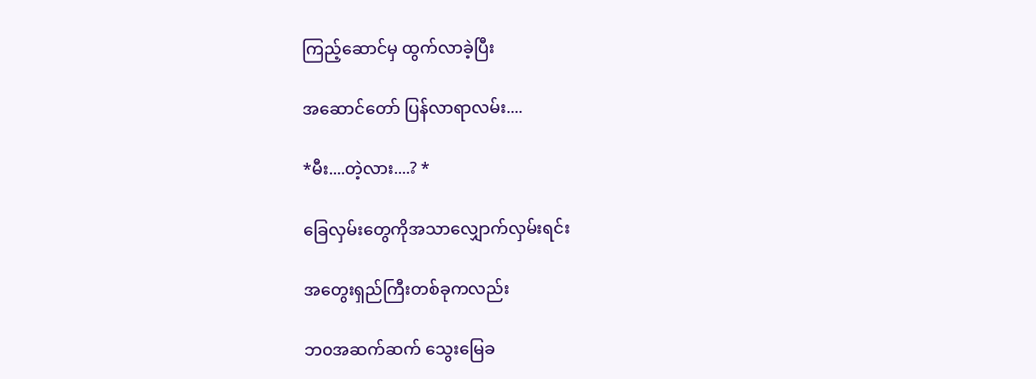ကြည့်ဆောင်မှ ထွက်လာခဲ့ပြီး

အဆောင်တော် ပြန်လာရာလမ်း....

*မီး....တဲ့လား....? *

ခြေလှမ်းတွေကိုအသာလျှောက်လှမ်းရင်း

အတွေးရှည်ကြီးတစ်ခုကလည်း

ဘ၀အဆက်ဆက် သွေးမြေခ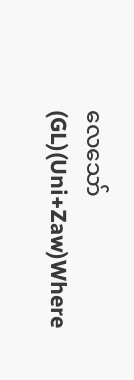လေသော်(GL)(Uni+Zaw)Where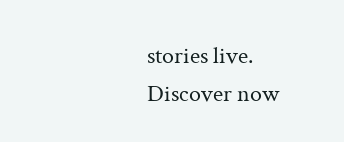stories live. Discover now